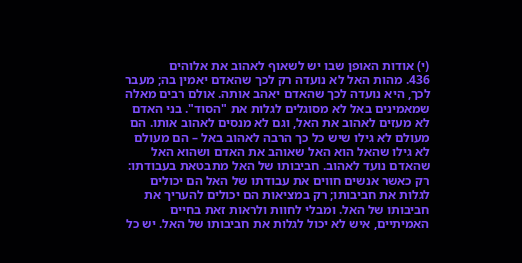(י) אודות האופן שבו יש לשאוף לאהוב את אלוהים
436. מהות האל לא נועדה רק לכך שהאדם יאמין בה; מעבר לכך, היא נועדה לכך שהאדם יאהב אותה. אולם רבים מאלה שמאמינים באל לא מסוגלים לגלות את "הסוד". בני האדם לא מעזים לאהוב את האל, וגם לא מנסים לאהוב אותו. הם מעולם לא גילו שיש כל כך הרבה לאהוב באל – הם מעולם לא גילו שהאל הוא האל שאוהב את האדם ושהוא האל שהאדם נועד לאהוב. חביבותו של האל מתבטאת בעבודתו: רק כאשר אנשים חווים את עבודתו של האל הם יכולים לגלות את חביבותו; רק במציאות הם יכולים להעריך את חביבותו של האל. ומבלי לחוות ולראות זאת בחיים האמיתיים, איש לא יכול לגלות את חביבותו של האל. יש כל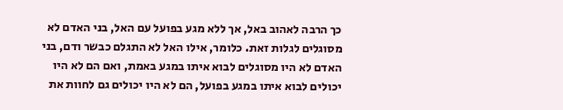כך הרבה לאהוב באל, אך ללא מגע בפועל עם האל, בני האדם לא מסוגלים לגלות זאת. כלומר, אילו האל לא התגלם כבשר ודם, בני האדם לא היו מסוגלים לבוא איתו במגע באמת, ואם הם לא היו יכולים לבוא איתו במגע בפועל, הם לא היו יכולים גם לחוות את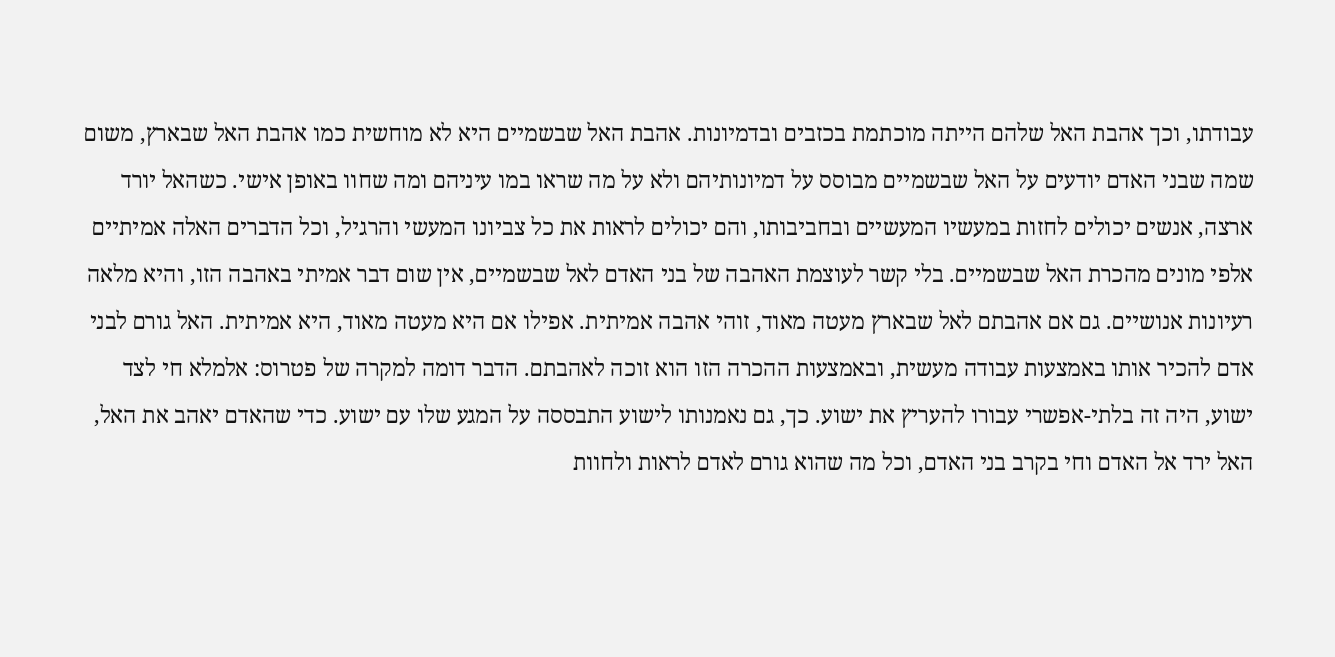עבודתו, וכך אהבת האל שלהם הייתה מוכתמת בכזבים ובדמיונות. אהבת האל שבשמיים היא לא מוחשית כמו אהבת האל שבארץ, משום שמה שבני האדם יודעים על האל שבשמיים מבוסס על דמיונותיהם ולא על מה שראו במו עיניהם ומה שחוו באופן אישי. כשהאל יורד ארצה, אנשים יכולים לחזות במעשיו המעשיים ובחביבותו, והם יכולים לראות את כל צביונו המעשי והרגיל, וכל הדברים האלה אמיתיים אלפי מונים מהכרת האל שבשמיים. בלי קשר לעוצמת האהבה של בני האדם לאל שבשמיים, אין שום דבר אמיתי באהבה הזו, והיא מלאה רעיונות אנושיים. גם אם אהבתם לאל שבארץ מעטה מאוד, זוהי אהבה אמיתית. אפילו אם היא מעטה מאוד, היא אמיתית. האל גורם לבני אדם להכיר אותו באמצעות עבודה מעשית, ובאמצעות ההכרה הזו הוא זוכה לאהבתם. הדבר דומה למקרה של פטרוס: אלמלא חי לצד ישוע, היה זה בלתי-אפשרי עבורו להעריץ את ישוע. כך, גם נאמנותו לישוע התבססה על המגע שלו עם ישוע. כדי שהאדם יאהב את האל, האל ירד אל האדם וחי בקרב בני האדם, וכל מה שהוא גורם לאדם לראות ולחוות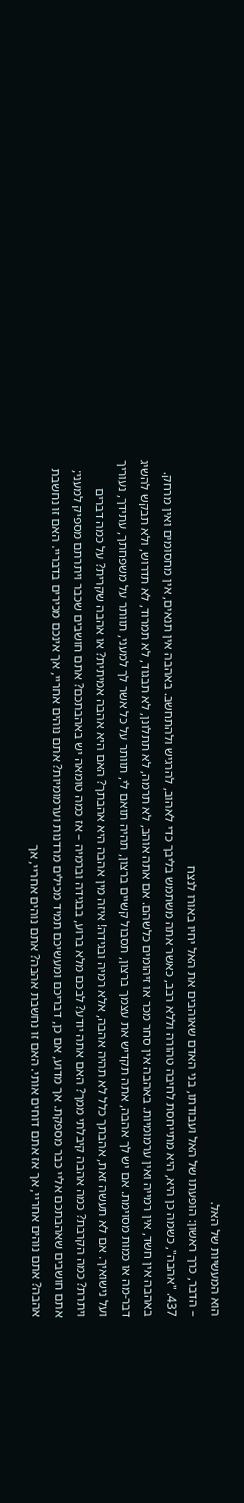הוא המעשיות של האל.
– הדבר, כרך ראשון: הופעתו של האל ועבודתו, בני האדם שאוהבים את האל יחיו באורו לנצח
437. "אהבה", כשמה כן היא, היא מתייחסת לחיבה טהורה וללא רבב, כאשר אתה משתמש בליבך כדי לאהוב, להרגיש ולהתחשב. באהבה אין תנאים, אין מחסומים ואין מרחק. באהבה אין חשד, אין רמייה ואין ערמומיות. באהבה אין סחר מכר או זיהומים כלשהם. אם אתה אוהב, לא תרמה, לא תתלונן, לא תבגוד, לא תמרוד, לא תדרוש, ולא תבקש להשיג דבר-מה או כמות מסוימת. אם יש לך אהבה, אתה תקדיש את עצמך ברצון, תסבול קשיים ברצון, תהיה תואם לי, תוותר על כל אשר לך למעני, תוותר על משפחתך, עתידך, נעוריך ועל נישואיך. אם לא תעשה זאת, אהבתך כלל לא תהיה אהבה, אלא רמיה ובגידה! איזה מין אהבה היא אהבתך? האם היא אהבה אמיתית? או אהבה שקרית? על כמה דברים ויתרת? כמה הקרבת? כמה אהבה קיבלתי ממך? האם אתה יודע? לבכם מלא ברוע, בבגידה וברמיה – אז כמה טומאה יש באהבתכם? אתם חושבים שכבר ויתרתם מספיק למעני; אתם חושבים שאהבתכם אליי כבר מספקת. אך מדוע, אם כן, דבריכם ומעשיכם תמיד מכילים מרדנות וערמומיות? אתם נוהים אחריי, אך אינכם מכירים בדבריי. האם זו נחשבת אהבה? אתם נוהים אחריי, אך אז אתם דוחים אותי. האם זו נחשבת אהבה? אתם נוהים אחריי, אך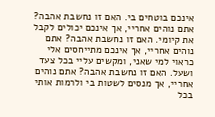אינכם בוטחים בי. האם זו נחשבת אהבה? אתם נוהים אחריי, אך אינכם יכולים לקבל את קיומי. האם זו נחשבת אהבה? אתם נוהים אחריי, אך אינכם מתייחסים אלי כראוי למי שאני, ומקשים עליי בכל צעד ושעל. האם זו נחשבת אהבה? אתם נוהים אחריי, אך מנסים לשטות בי ולרמות אותי בכל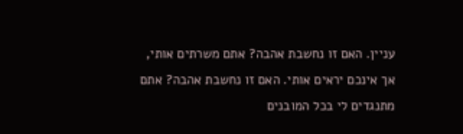עניין. האם זו נחשבת אהבה? אתם משרתים אותי, אך אינכם יראים אותי. האם זו נחשבת אהבה? אתם מתנגדים לי בכל המובנים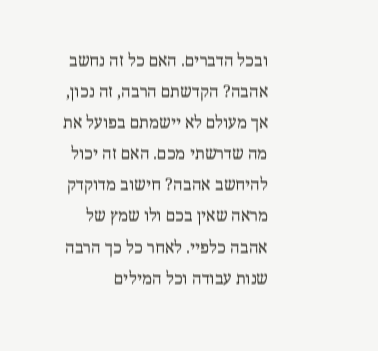ובכל הדברים. האם כל זה נחשב אהבה? הקדשתם הרבה, זה נכון, אך מעולם לא יישמתם בפועל את מה שדרשתי מכם. האם זה יכול להיחשב אהבה? חישוב מדוקדק מראה שאין בכם ולו שמץ של אהבה כלפיי. לאחר כל כך הרבה שנות עבודה וכל המילים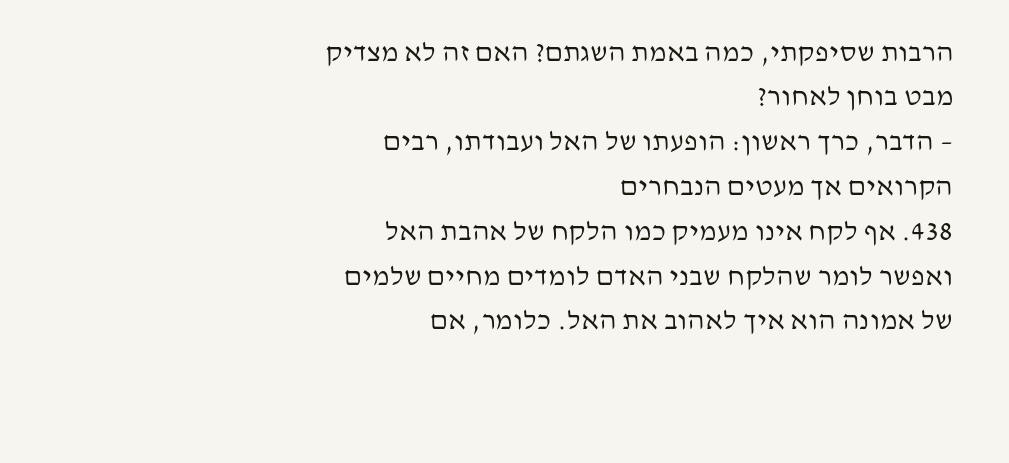הרבות שסיפקתי, כמה באמת השגתם? האם זה לא מצדיק מבט בוחן לאחור?
– הדבר, כרך ראשון: הופעתו של האל ועבודתו, רבים הקרואים אך מעטים הנבחרים
438. אף לקח אינו מעמיק כמו הלקח של אהבת האל ואפשר לומר שהלקח שבני האדם לומדים מחיים שלמים של אמונה הוא איך לאהוב את האל. כלומר, אם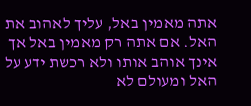אתה מאמין באל, עליך לאהוב את האל. אם אתה רק מאמין באל אך אינך אוהב אותו ולא רכשת ידע על האל ומעולם לא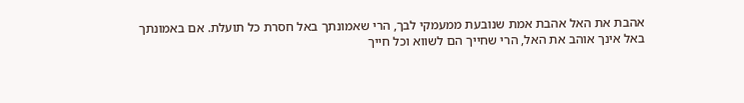אהבת את האל אהבת אמת שנובעת ממעמקי לבך, הרי שאמונתך באל חסרת כל תועלת. אם באמונתך באל אינך אוהב את האל, הרי שחייך הם לשווא וכל חייך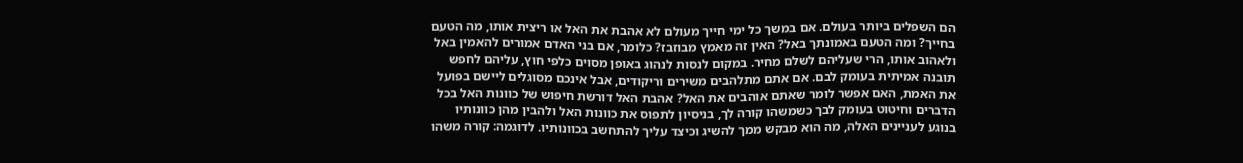הם השפלים ביותר בעולם. אם במשך כל ימי חייך מעולם לא אהבת את האל או ריצית אותו, מה הטעם בחייך? ומה הטעם באמונתך באל? האין זה מאמץ מבוזבז? כלומר, אם בני האדם אמורים להאמין באל ולאהוב אותו, הרי שעליהם לשלם מחיר. במקום לנסות לנהוג באופן מסוים כלפי חוץ, עליהם לחפש תובנה אמיתית בעומק לבם. אם אתם מתלהבים משירים וריקודים, אבל אינכם מסוגלים ליישם בפועל את האמת, האם אפשר לומר שאתם אוהבים את האל? אהבת האל דורשת חיפוש של כוונות האל בכל הדברים וחיטוט בעומק לבך כשמשהו קורה לך, בניסיון לתפוס את כוונות האל ולהבין מהן כוונותיו בנוגע לעניינים האלה, מה הוא מבקש ממך להשיג וכיצד עליך להתחשב בכוונותיו. לדוגמה: קורה משהו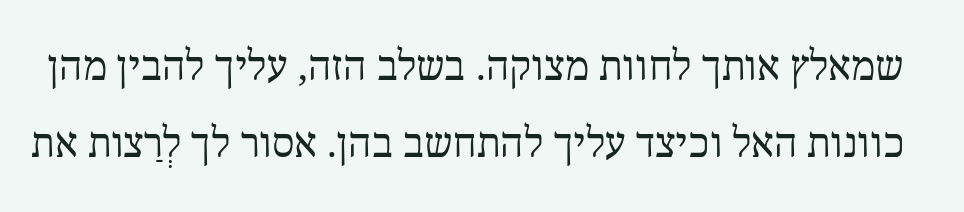שמאלץ אותך לחוות מצוקה. בשלב הזה, עליך להבין מהן כוונות האל וכיצד עליך להתחשב בהן. אסור לך לְרַצות את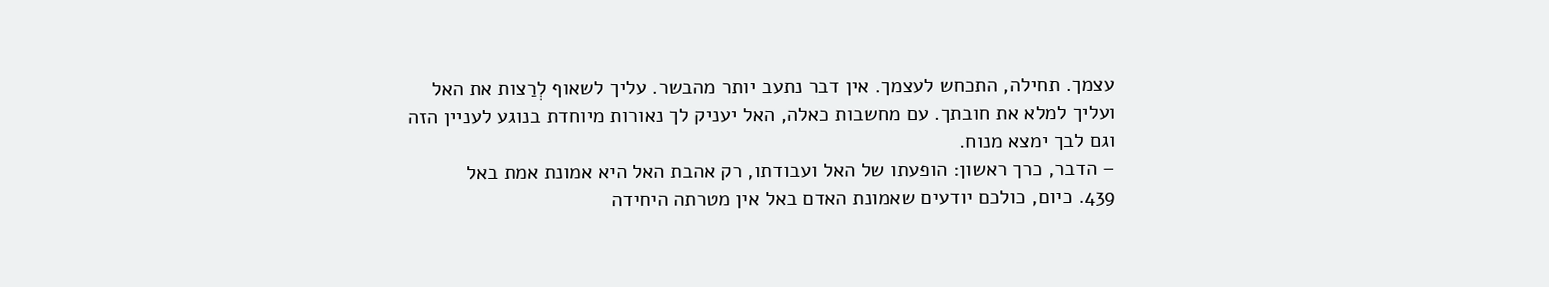עצמך. תחילה, התכחש לעצמך. אין דבר נתעב יותר מהבשר. עליך לשאוף לְרַצות את האל ועליך למלא את חובתך. עם מחשבות כאלה, האל יעניק לך נאורות מיוחדת בנוגע לעניין הזה וגם לבך ימצא מנוח.
– הדבר, כרך ראשון: הופעתו של האל ועבודתו, רק אהבת האל היא אמונת אמת באל
439. כיום, כולכם יודעים שאמונת האדם באל אין מטרתה היחידה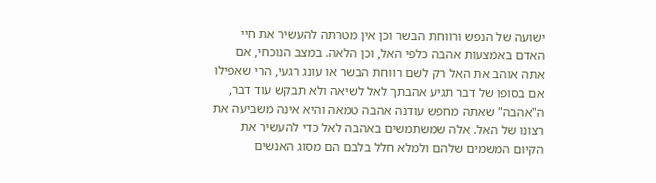ישועה של הנפש ורווחת הבשר וכן אין מטרתה להעשיר את חיי האדם באמצעות אהבה כלפי האל, וכן הלאה. במצב הנוכחי, אם אתה אוהב את האל רק לשם רווחת הבשר או עונג רגעי, הרי שאפילו אם בסופו של דבר תגיע אהבתך לאל לשיאה ולא תבקש עוד דבר, ה"אהבה" שאתה מחפש עודנה אהבה טמאה והיא אינה משביעה את רצונו של האל. אלה שמשתמשים באהבה לאל כדי להעשיר את הקיום המשמים שלהם ולמלא חלל בלבם הם מסוג האנשים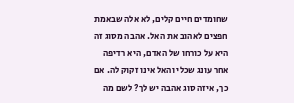שחומדים חיים קלים, לא אלה שבאמת חפצים לאהוב את האל. אהבה מסוג זה היא על כורחו של האדם, היא רדיפה אחר עונג שכלי והאל אינו זקוק לה. אם כך, איזה סוג אהבה יש לך? לשם מה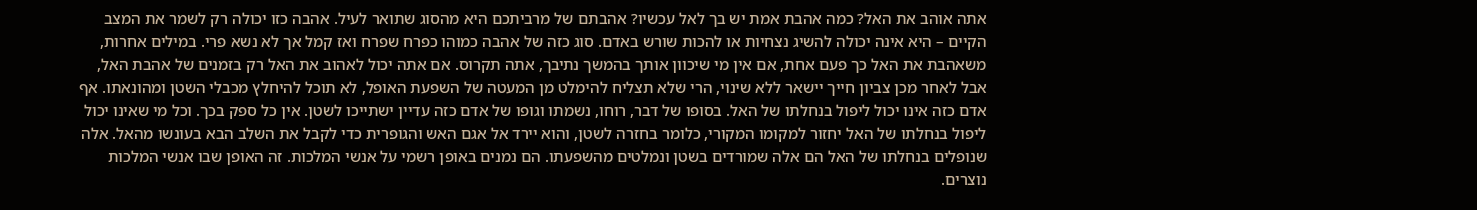אתה אוהב את האל? כמה אהבת אמת יש בך לאל עכשיו? אהבתם של מרביתכם היא מהסוג שתואר לעיל. אהבה כזו יכולה רק לשמר את המצב הקיים – היא אינה יכולה להשיג נצחיות או להכות שורש באדם. סוג כזה של אהבה כמוהו כפרח שפרח ואז קמל אך לא נשא פרי. במילים אחרות, משאהבת את האל כך פעם אחת, אם אין מי שיכוון אותך בהמשך נתיבך, אתה תקרוס. אם אתה יכול לאהוב את האל רק בזמנים של אהבת האל, אבל לאחר מכן צביון חייך יישאר ללא שינוי, הרי שלא תצליח להימלט מן המעטה של השפעת האופל, לא תוכל להיחלץ מכבלי השטן ומהונאתו. אף אדם כזה אינו יכול ליפול בנחלתו של האל. בסופו של דבר, רוחו, נשמתו וגופו של אדם כזה עדיין ישתייכו לשטן. אין כל ספק בכך. וכל מי שאינו יכול ליפול בנחלתו של האל יחזור למקומו המקורי, כלומר בחזרה לשטן, והוא יירד אל אגם האש והגופרית כדי לקבל את השלב הבא בעונשו מהאל. אלה שנופלים בנחלתו של האל הם אלה שמורדים בשטן ונמלטים מהשפעתו. הם נמנים באופן רשמי על אנשי המלכות. זה האופן שבו אנשי המלכות נוצרים.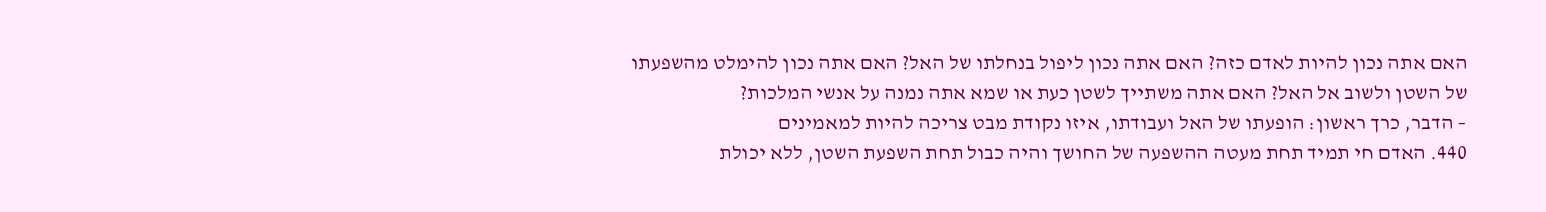האם אתה נכון להיות לאדם כזה? האם אתה נכון ליפול בנחלתו של האל? האם אתה נכון להימלט מהשפעתו של השטן ולשוב אל האל? האם אתה משתייך לשטן כעת או שמא אתה נמנה על אנשי המלכות?
– הדבר, כרך ראשון: הופעתו של האל ועבודתו, איזו נקודת מבט צריכה להיות למאמינים
440. האדם חי תמיד תחת מעטה ההשפעה של החושך והיה כבול תחת השפעת השטן, ללא יכולת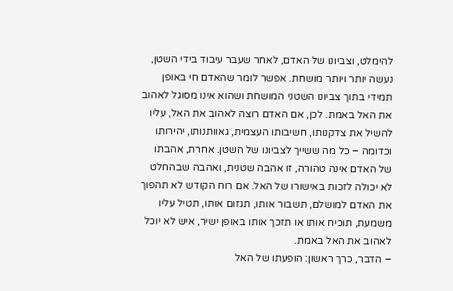להימלט, וצביונו של האדם, לאחר שעבר עיבוד בידי השטן, נעשה יותר ויותר מושחת. אפשר לומר שהאדם חי באופן תמידי בתוך צביונו השטני המושחת ושהוא אינו מסוגל לאהוב את האל באמת. לכן, אם האדם רוצה לאהוב את האל, עליו להשיל את צדקנותו, חשיבותו העצמית, גאוותנותו, יהירותו וכדומה – כל מה ששייך לצביונו של השטן. אחרת, אהבתו של האדם אינה טהורה, זו אהבה שטנית, ואהבה שבהחלט לא יכולה לזכות באישורו של האל. אם רוח הקודש לא תהפוך את האדם למושלם, תשבור אותו, תגזום אותו, תטיל עליו משמעת, תוכיח אותו או תזכך אותו באופן ישיר, איש לא יוכל לאהוב את האל באמת.
– הדבר, כרך ראשון: הופעתו של האל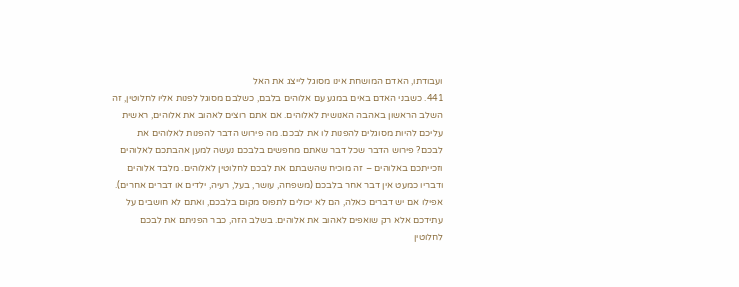ועבודתו, האדם המושחת אינו מסוגל לייצג את האל
441. כשבני האדם באים במגע עם אלוהים בלבם, כשלבם מסוגל לפנות אליו לחלוטין, זה השלב הראשון באהבה האנושית לאלוהים. אם אתם רוצים לאהוב את אלוהים, ראשית עליכם להיות מסוגלים להפנות לו את לבכם. מה פירוש הדבר להפנות לאלוהים את לבכם? פירוש הדבר שכל דבר שאתם מחפשים בלבכם נעשה למען אהבתכם לאלוהים וזכייתכם באלוהים – זה מוכיח שהשבתם את לבכם לחלוטין לאלוהים. מלבד אלוהים ודבריו כמעט אין דבר אחר בלבכם (משפחה, עושר, בעל, רעיה, ילדים או דברים אחרים). אפילו אם יש דברים כאלה, הם לא יכולים לתפוס מקום בלבכם, ואתם לא חושבים על עתידכם אלא רק שואפים לאהוב את אלוהים. בשלב הזה, כבר הפניתם את לבכם לחלוטין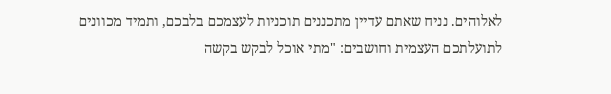לאלוהים. נניח שאתם עדיין מתכננים תוכניות לעצמכם בלבכם, ותמיד מכוונים לתועלתכם העצמית וחושבים: "מתי אוכל לבקש בקשה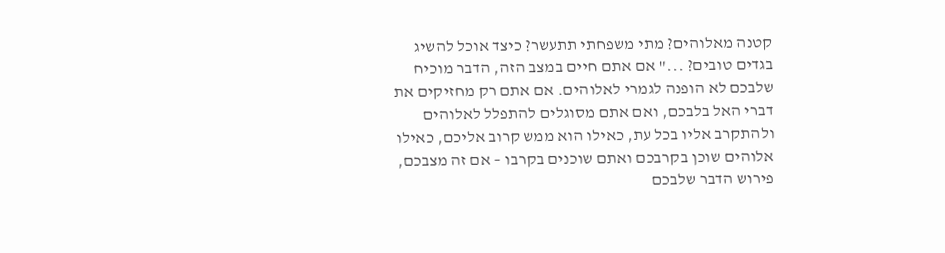קטנה מאלוהים? מתי משפחתי תתעשר? כיצד אוכל להשיג בגדים טובים? ..." אם אתם חיים במצב הזה, הדבר מוכיח שלבכם לא הופנה לגמרי לאלוהים. אם אתם רק מחזיקים את דברי האל בלבכם, ואם אתם מסוגלים להתפלל לאלוהים ולהתקרב אליו בכל עת, כאילו הוא ממש קרוב אליכם, כאילו אלוהים שוכן בקרבכם ואתם שוכנים בקרבו – אם זה מצבכם, פירוש הדבר שלבכם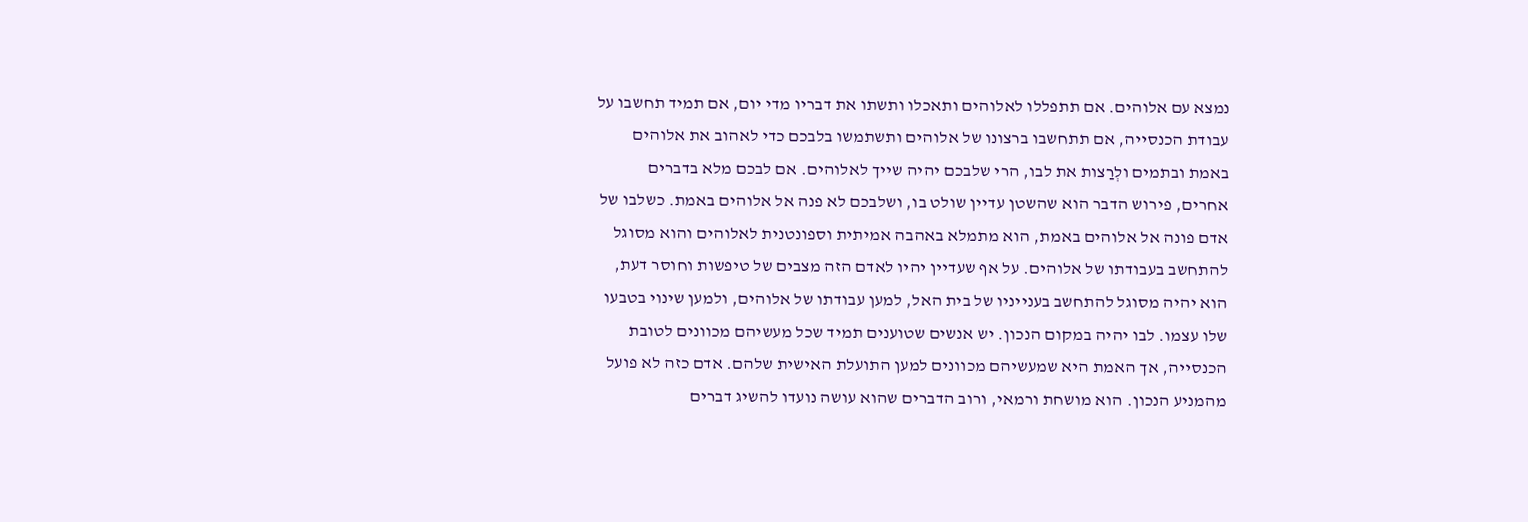נמצא עם אלוהים. אם תתפללו לאלוהים ותאכלו ותשתו את דבריו מדי יום, אם תמיד תחשבו על עבודת הכנסייה, אם תתחשבו ברצונו של אלוהים ותשתמשו בלבכם כדי לאהוב את אלוהים באמת ובתמים ולְרַצות את לבו, הרי שלבכם יהיה שייך לאלוהים. אם לבכם מלא בדברים אחרים, פירוש הדבר הוא שהשטן עדיין שולט בו, ושלבכם לא פנה אל אלוהים באמת. כשלבו של אדם פונה אל אלוהים באמת, הוא מתמלא באהבה אמיתית וספונטנית לאלוהים והוא מסוגל להתחשב בעבודתו של אלוהים. על אף שעדיין יהיו לאדם הזה מצבים של טיפשות וחוסר דעת, הוא יהיה מסוגל להתחשב בענייניו של בית האל, למען עבודתו של אלוהים, ולמען שינוי בטבעו שלו עצמו. לבו יהיה במקום הנכון. יש אנשים שטוענים תמיד שכל מעשיהם מכוונים לטובת הכנסייה, אך האמת היא שמעשיהם מכוונים למען התועלת האישית שלהם. אדם כזה לא פועל מהמניע הנכון. הוא מושחת ורמאי, ורוב הדברים שהוא עושה נועדו להשיג דברים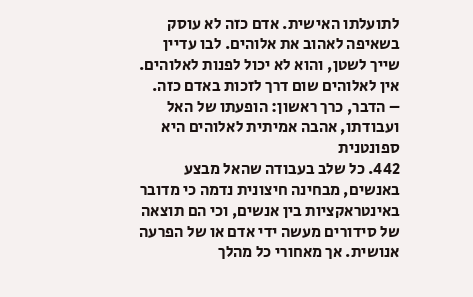לתועלתו האישית. אדם כזה לא עוסק בשאיפה לאהוב את אלוהים. לבו עדיין שייך לשטן, והוא לא יכול לפנות לאלוהים. אין לאלוהים שום דרך לזכות באדם כזה.
– הדבר, כרך ראשון: הופעתו של האל ועבודתו, אהבה אמיתית לאלוהים היא ספונטנית
442. כל שלב בעבודה שהאל מבצע באנשים, מבחינה חיצונית נדמה כי מדובר באינטראקציות בין אנשים, וכי הם תוצאה של סידורים מעשה ידי אדם או של הפרעה אנושית. אך מאחורי כל מהלך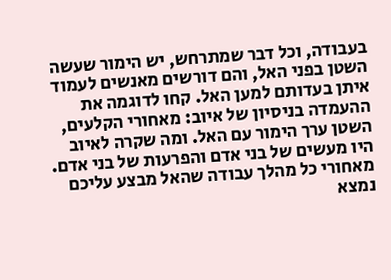בעבודה, וכל דבר שמתרחש, יש הימור שעשה השטן בפני האל, והם דורשים מאנשים לעמוד איתן בעדותם למען האל. קחו לדוגמה את ההעמדה בניסיון של איוב: מאחורי הקלעים, השטן ערך הימור עם האל. ומה שקרה לאיוב היו מעשים של בני אדם והפרעות של בני אדם. מאחורי כל מהלך עבודה שהאל מבצע עליכם נמצא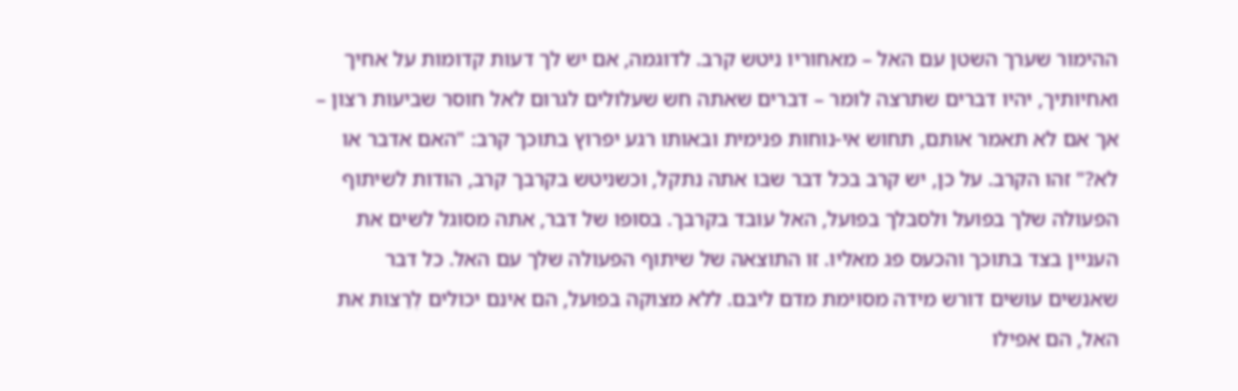ההימור שערך השטן עם האל – מאחוריו ניטש קרב. לדוגמה, אם יש לך דעות קדומות על אחיך ואחיותיך, יהיו דברים שתרצה לומר – דברים שאתה חש שעלולים לגרום לאל חוסר שביעות רצון – אך אם לא תאמר אותם, תחוש אי-נוחות פנימית ובאותו רגע יפרוץ בתוכך קרב: "האם אדבר או לא?" זהו הקרב. על כן, יש קרב בכל דבר שבו אתה נתקל, וכשניטש בקרבך קרב, הודות לשיתוף הפעולה שלך בפועל ולסבלך בפועל, האל עובד בקרבך. בסופו של דבר, אתה מסוגל לשים את העניין בצד בתוכך והכעס פג מאליו. זו התוצאה של שיתוף הפעולה שלך עם האל. כל דבר שאנשים עושים דורש מידה מסוימת מדם ליבם. ללא מצוקה בפועל, הם אינם יכולים לְרַצות את האל, הם אפילו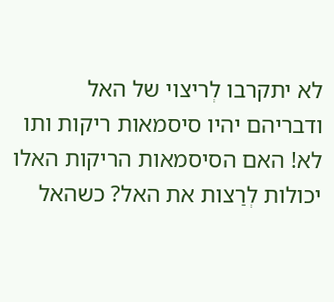לא יתקרבו לְריצוי של האל ודבריהם יהיו סיסמאות ריקות ותו לא! האם הסיסמאות הריקות האלו יכולות לְרַצות את האל? כשהאל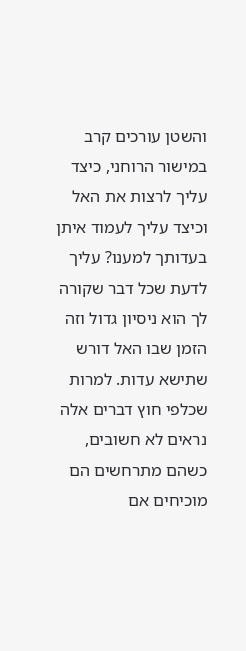והשטן עורכים קרב במישור הרוחני, כיצד עליך לרצות את האל וכיצד עליך לעמוד איתן בעדותך למענו? עליך לדעת שכל דבר שקורה לך הוא ניסיון גדול וזה הזמן שבו האל דורש שתישא עדות. למרות שכלפי חוץ דברים אלה נראים לא חשובים, כשהם מתרחשים הם מוכיחים אם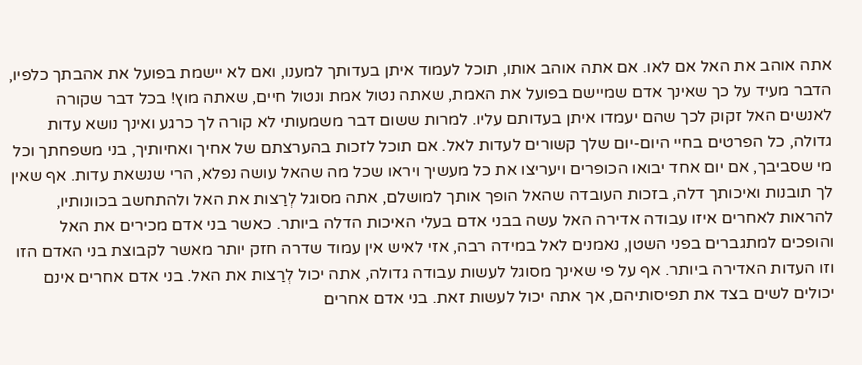אתה אוהב את האל אם לאו. אם אתה אוהב אותו, תוכל לעמוד איתן בעדותך למענו, ואם לא יישמת בפועל את אהבתך כלפיו, הדבר מעיד על כך שאינך אדם שמיישם בפועל את האמת, שאתה נטול אמת ונטול חיים, שאתה מוץ! בכל דבר שקורה לאנשים האל זקוק לכך שהם יעמדו איתן בעדותם עליו. למרות ששום דבר משמעותי לא קורה לך כרגע ואינך נושא עדות גדולה, כל הפרטים בחיי היום-יום שלך קשורים לעדות לאל. אם תוכל לזכות בהערצתם של אחיך ואחיותיך, בני משפחתך וכל מי שסביבך, אם יום אחד יבואו הכופרים ויעריצו את כל מעשיך ויראו שכל מה שהאל עושה נפלא, הרי שנשאת עדות. אף שאין לך תובנות ואיכותך דלה, בזכות העובדה שהאל הופך אותך למושלם, אתה מסוגל לְרַצות את האל ולהתחשב בכוונותיו, להראות לאחרים איזו עבודה אדירה האל עשה בבני אדם בעלי האיכות הדלה ביותר. כאשר בני אדם מכירים את האל והופכים למתגברים בפני השטן, נאמנים לאל במידה רבה, אזי לאיש אין עמוד שדרה חזק יותר מאשר לקבוצת בני האדם הזו וזו העדות האדירה ביותר. אף על פי שאינך מסוגל לעשות עבודה גדולה, אתה יכול לְרַצות את האל. בני אדם אחרים אינם יכולים לשים בצד את תפיסותיהם, אך אתה יכול לעשות זאת. בני אדם אחרים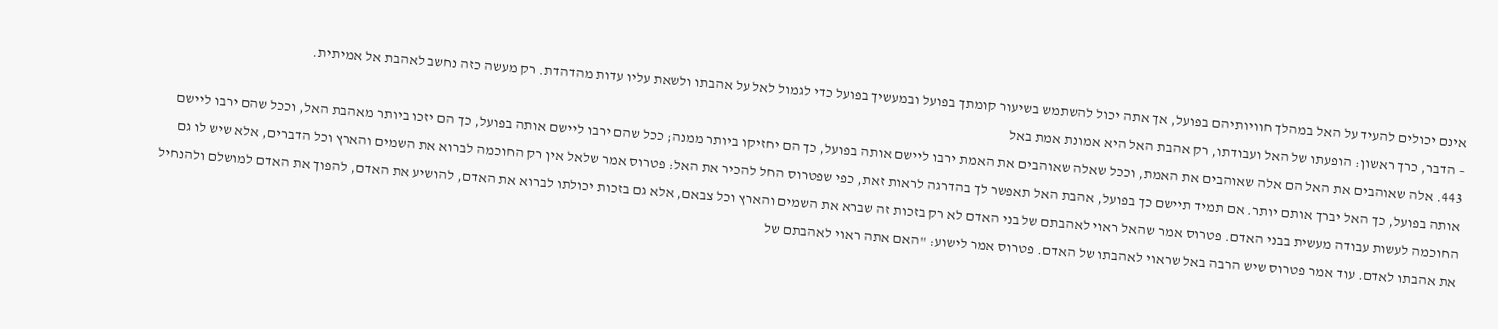אינם יכולים להעיד על האל במהלך חוויותיהם בפועל, אך אתה יכול להשתמש בשיעור קומתך בפועל ובמעשיך בפועל כדי לגמול לאל על אהבתו ולשאת עליו עדות מהדהדת. רק מעשה כזה נחשב לאהבת אל אמיתית.
– הדבר, כרך ראשון: הופעתו של האל ועבודתו, רק אהבת האל היא אמונת אמת באל
443. אלה שאוהבים את האל הם אלה שאוהבים את האמת, וככל שאלה שאוהבים את האמת ירבו ליישם אותה בפועל, כך הם יחזיקו ביותר ממנה; ככל שהם ירבו ליישם אותה בפועל, כך הם יזכו ביותר מאהבת האל, וככל שהם ירבו ליישם אותה בפועל, כך האל יברך אותם יותר. אם תמיד תיישם כך בפועל, אהבת האל תאפשר לך בהדרגה לראות זאת, כפי שפטרוס החל להכיר את האל: פטרוס אמר שלאל אין רק החוכמה לברוא את השמים והארץ וכל הדברים, אלא שיש לו גם החוכמה לעשות עבודה מעשית בבני האדם. פטרוס אמר שהאל ראוי לאהבתם של בני האדם לא רק בזכות זה שברא את השמים והארץ וכל צבאם, אלא גם בזכות יכולתו לברוא את האדם, להושיע את האדם, להפוך את האדם למושלם ולהנחיל את אהבתו לאדם. עוד אמר פטרוס שיש הרבה באל שראוי לאהבתו של האדם. פטרוס אמר לישוע: "האם אתה ראוי לאהבתם של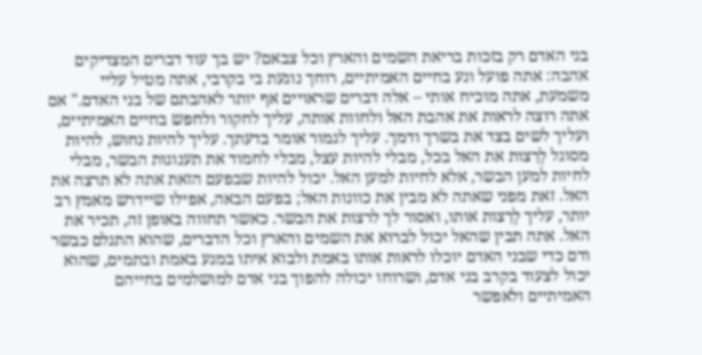בני האדם רק בזכות בריאת השמים והארץ וכל צבאם? יש בך עוד דברים המצדיקים אהבה: אתה פועל ונע בחיים האמיתיים, רוחך נוגעת בי בקרבי, אתה מטיל עליי משמעת, אתה מוכיח אותי – אלה דברים שראויים אף יותר לאהבתם של בני האדם." אם אתה רוצה לראות את אהבת האל ולחוות אותה, עליך לחקור ולחפש בחיים האמיתיים, ועליך לשים בצד את בשרך ודמך. עליך לגמור אומר בדעתך. עליך להיות נחוש, להיות מסוגל לְרַצות את האל בכל, מבלי להיות עצל, מבלי לחמוד את תענוגות הבשר, מבלי לחיות למען הבשר, אלא לחיות למען האל. יכול להיות שבפעם הזאת אתה לא תרצה את האל. זאת מפני שאתה לא מבין את כוונות האל; בפעם הבאה, אפילו שיידרש מאמץ רב יותר, עליך לְרַצות אותו, ואסור לך לרצות את הבשר. כאשר תחווה באופן זה, תכיר את האל. אתה תבין שהאל יכול לברוא את השמים והארץ וכל הדברים, שהוא התגלם כבשר ודם כדי שבני האדם יוכלו לראות אותו באמת ולבוא איתו במגע באמת ובתמים, שהוא יכול לצעוד בקרב בני אדם, ושרוחו יכולה להפוך בני אדם למושלמים בחייהם האמיתיים ולאפשר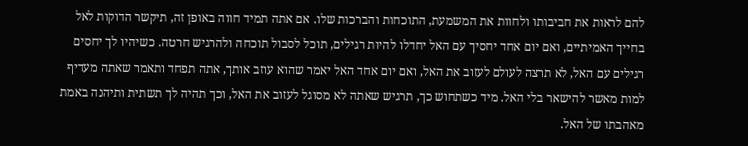להם לראות את חביבותו ולחוות את המשמעת, התוכחות והברכות שלו. אם אתה תמיד חווה באופן זה, תיקשר הדוקות לאל בחייך האמיתיים, ואם יום אחד יחסיך עם האל יחדלו להיות רגילים, תוכל לסבול תוכחה ולהרגיש חרטה. כשיהיו לך יחסים רגילים עם האל, לא תרצה לעולם לעזוב את האל, ואם יום אחד האל יאמר שהוא עוזב אותך, אתה תפחד ותאמר שאתה מעדיף למות מאשר להישאר בלי האל. מיד כשתחוש כך, תרגיש שאתה לא מסוגל לעזוב את האל, וכך תהיה לך תשתית ותיהנה באמת מאהבתו של האל.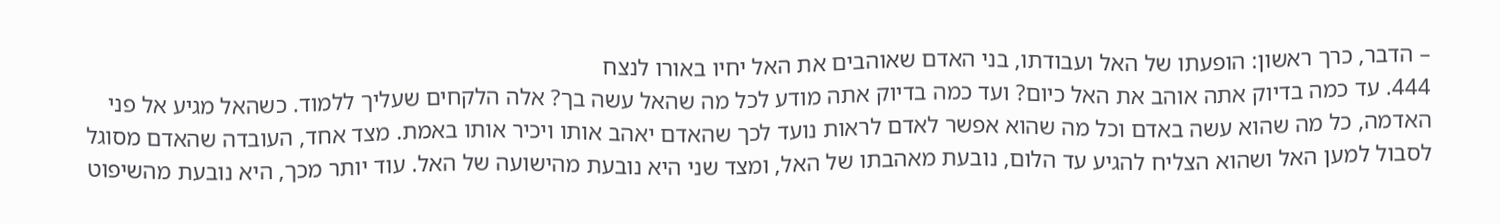– הדבר, כרך ראשון: הופעתו של האל ועבודתו, בני האדם שאוהבים את האל יחיו באורו לנצח
444. עד כמה בדיוק אתה אוהב את האל כיום? ועד כמה בדיוק אתה מודע לכל מה שהאל עשה בך? אלה הלקחים שעליך ללמוד. כשהאל מגיע אל פני האדמה, כל מה שהוא עשה באדם וכל מה שהוא אפשר לאדם לראות נועד לכך שהאדם יאהב אותו ויכיר אותו באמת. מצד אחד, העובדה שהאדם מסוגל לסבול למען האל ושהוא הצליח להגיע עד הלום, נובעת מאהבתו של האל, ומצד שני היא נובעת מהישועה של האל. עוד יותר מכך, היא נובעת מהשיפוט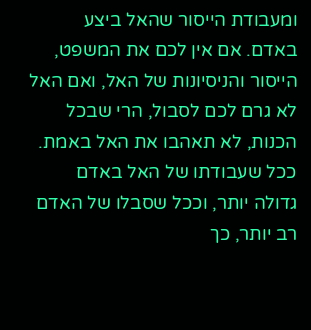ומעבודת הייסור שהאל ביצע באדם. אם אין לכם את המשפט, הייסור והניסיונות של האל, ואם האל לא גרם לכם לסבול, הרי שבכל הכנות, לא תאהבו את האל באמת. ככל שעבודתו של האל באדם גדולה יותר, וככל שסבלו של האדם רב יותר, כך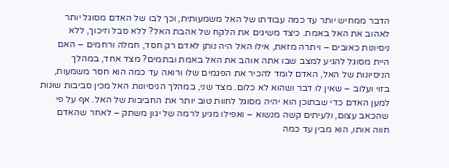הדבר ממחיש יותר עד כמה עבודתו של האל משמעותית, וכך לבו של האדם מסוגל יותר לאהוב את האל באמת. כיצד משיגים את הלקח של אהבת האל? ללא סבל וזיכוך, ללא ניסיונות כאובים – ויתרה מזאת, אילו האל היה נותן לאדם רק חסד, חמלה ורחמים – האם היית מסוגל להגיע למצב שבו אתה אוהב את האל באמת ובתמים? מצד אחד, במהלך הניסיונות של האל, האדם לומד להכיר את הפגמים שלו ורואה עד כמה הוא חסר משמעות, בזוי ועלוב – שאין לו דבר ושהוא לא כלום. מצד שני, במהלך הניסיונות האל מכין סביבות שונות למען האדם כדי שבתוכן הוא יהיה מסוגל לחוות טוב יותר את החביבות של האל. אף על פי שהכאב עצום, ולעיתים קשה מנשוא – ואפילו מגיע לרמה של יגון משתק – לאחר שהאדם חווה אותו, הוא מבין עד כמה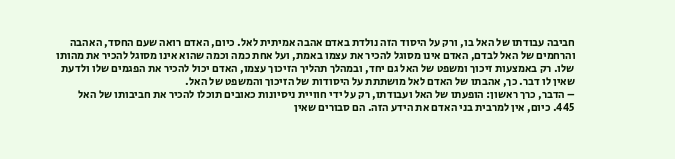חביבה עבודתו של האל בו, ורק על היסוד הזה נולדת באדם אהבה אמיתית לאל. כיום, האדם רואה שעם החסד, האהבה והרחמים של האל לבדם, האדם אינו מסוגל להכיר את עצמו באמת, ועל אחת כמה וכמה שהוא אינו מסוגל להכיר את מהותו שלו. רק באמצעות זיכוך ומשפט של האל גם יחד, ובמהלך תהליך הזיכוך עצמו, האדם יכול להכיר את הפגמים שלו ולדעת שאין לו דבר. כך, אהבתו של האדם לאל מושתתת על היסודות של הזיכוך והמשפט של האל.
– הדבר, כרך ראשון: הופעתו של האל ועבודתו, רק על ידי חוויית ניסיונות כאובים תוכלו להכיר את חביבותו של האל
445. כיום, אין למרבית בני האדם את הידע הזה. הם סבורים שאין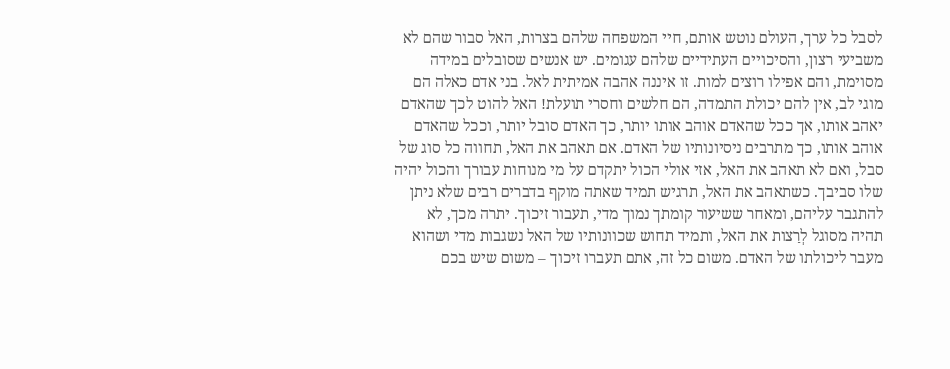לסבל כל ערך, העולם נוטש אותם, חיי המשפחה שלהם בצרות, האל סבור שהם לא משביעי רצון, והסיכויים העתידיים שלהם עגומים. יש אנשים שסובלים במידה מסוימת, והם אפילו רוצים למות. זו איננה אהבה אמיתית לאל. בני אדם כאלה הם מוגי לב, אין להם יכולת התמדה, הם חלשים וחסרי תועלת! האל להוט לכך שהאדם יאהב אותו, אך ככל שהאדם אוהב אותו יותר, כך האדם סובל יותר, וככל שהאדם אוהב אותו, כך מתרבים ניסיונותיו של האדם. אם תאהב את האל, תחווה כל סוג של סבל, ואם לא תאהב את האל, אזי אולי הכול יתקדם על מי מנוחות עבורך והכול יהיה שלו סביבך. כשתאהב את האל, תרגיש תמיד שאתה מוקף בדברים רבים שלא ניתן להתגבר עליהם, ומאחר ששיעור קומתך נמוך מדי, תעבור זיכוך. יתרה מכך, לא תהיה מסוגל לְרַצות את האל, ותמיד תחוש שכוונותיו של האל נשגבות מדי ושהוא מעבר ליכולתו של האדם. משום כל זה, אתם תעברו זיכוך – משום שיש בכם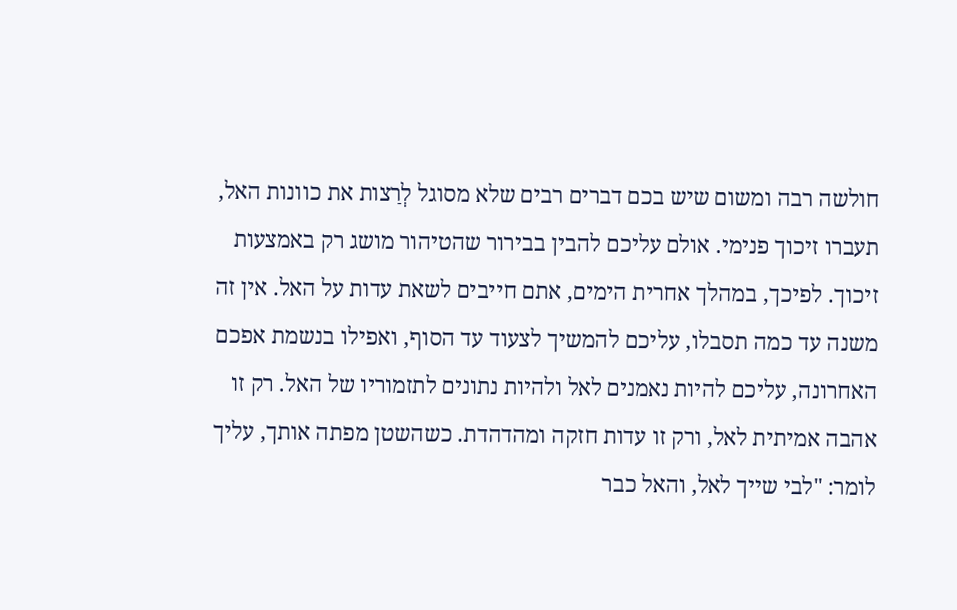חולשה רבה ומשום שיש בכם דברים רבים שלא מסוגל לְרַצות את כוונות האל, תעברו זיכוך פנימי. אולם עליכם להבין בבירור שהטיהור מושג רק באמצעות זיכוך. לפיכך, במהלך אחרית הימים, אתם חייבים לשאת עדות על האל. אין זה משנה עד כמה תסבלו, עליכם להמשיך לצעוד עד הסוף, ואפילו בנשמת אפכם האחרונה, עליכם להיות נאמנים לאל ולהיות נתונים לתזמוריו של האל. רק זו אהבה אמיתית לאל, ורק זו עדות חזקה ומהדהדת. כשהשטן מפתה אותך, עליך לומר: "לבי שייך לאל, והאל כבר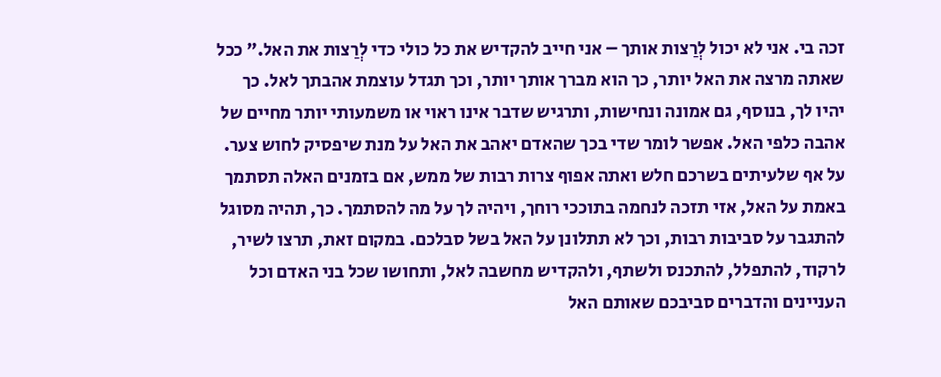זכה בי. אני לא יכול לְרַצות אותך – אני חייב להקדיש את כל כולי כדי לְרַצות את האל." ככל שאתה מרצה את האל יותר, כך הוא מברך אותך יותר, וכך תגדל עוצמת אהבתך לאל. כך יהיו לך, בנוסף, גם אמונה ונחישות, ותרגיש שדבר אינו ראוי או משמעותי יותר מחיים של אהבה כלפי האל. אפשר לומר שדי בכך שהאדם יאהב את האל על מנת שיפסיק לחוש צער. על אף שלעיתים בשרכם חלש ואתה אפוף צרות רבות של ממש, אם בזמנים האלה תסתמך באמת על האל, אזי תזכה לנחמה בתוככי רוחך, ויהיה לך על מה להסתמך. כך, תהיה מסוגל להתגבר על סביבות רבות, וכך לא תתלונן על האל בשל סבלכם. במקום זאת, תרצו לשיר, לרקוד, להתפלל, להתכנס ולשתף, ולהקדיש מחשבה לאל, ותחושו שכל בני האדם וכל העניינים והדברים סביבכם שאותם האל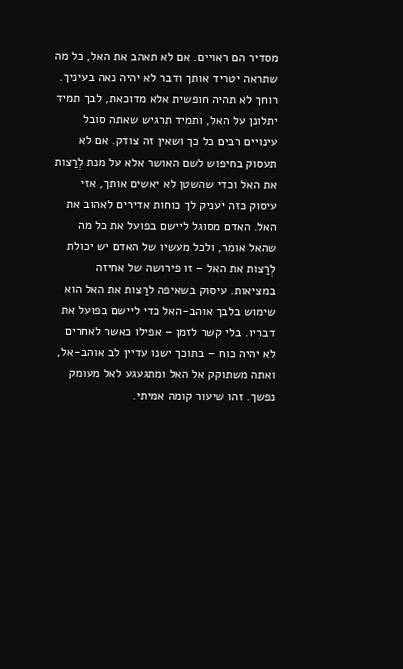מסדיר הם ראויים. אם לא תאהב את האל, כל מה שתראה יטריד אותך ודבר לא יהיה נאה בעיניך. רוחך לא תהיה חופשית אלא מדוכאת, לבך תמיד יתלונן על האל, ותמיד תרגיש שאתה סובל עינויים רבים כל כך ושאין זה צודק. אם לא תעסוק בחיפוש לשם האושר אלא על מנת לְרַצות את האל וכדי שהשטן לא יאשים אותך, אזי עיסוק כזה יעניק לך כוחות אדירים לאהוב את האל. האדם מסוגל ליישם בפועל את כל מה שהאל אומר, ולכל מעשיו של האדם יש יכולת לְרַצות את האל – זו פירושה של אחיזה במציאות. עיסוק בשאיפה לרַצות את האל הוא שימוש בלבך אוהב-האל כדי ליישם בפועל את דבריו. בלי קשר לזמן – אפילו כאשר לאחרים לא יהיה כוח – בתוכך ישנו עדיין לב אוהב-אל, ואתה משתוקק אל האל ומתגעגע לאל מעומק נפשך. זהו שיעור קומה אמיתי.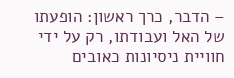– הדבר, כרך ראשון: הופעתו של האל ועבודתו, רק על ידי חוויית ניסיונות כאובים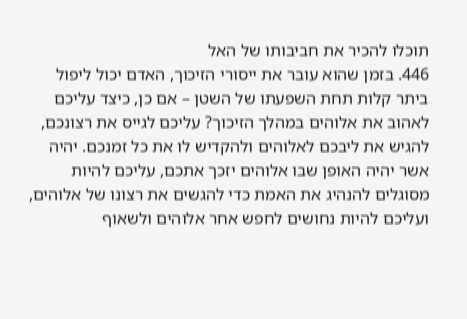תוכלו להכיר את חביבותו של האל
446. בזמן שהוא עובר את ייסורי הזיכוך, האדם יכול ליפול ביתר קלות תחת השפעתו של השטן – אם כן, כיצד עליכם לאהוב את אלוהים במהלך הזיכוך? עליכם לגייס את רצונכם, להגיש את ליבכם לאלוהים ולהקדיש לו את כל זמנכם. יהיה אשר יהיה האופן שבו אלוהים יזכך אתכם, עליכם להיות מסוגלים להנהיג את האמת כדי להגשים את רצונו של אלוהים, ועליכם להיות נחושים לחפש אחר אלוהים ולשאוף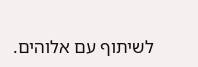לשיתוף עם אלוהים.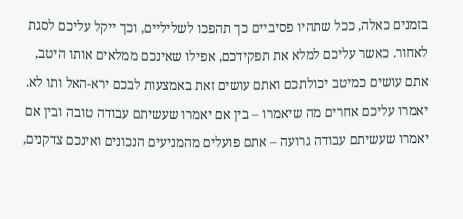בזמנים כאלה, ככל שתהיו פסיביים כך תהפכו לשליליים, וכך ייקל עליכם לסגת לאחור. כאשר עליכם למלא את תפקידכם, אפילו שאינכם ממלאים אותו היטב, אתם עושים כמיטב יכולתכם ואתם עושים זאת באמצעות לבכם ירא-האל ותו לא. יאמרו עליכם אחרים מה שיאמרו – בין אם יאמרו שעשיתם עבודה טובה ובין אם יאמרו שעשיתם עבודה גרועה – אתם פועלים מהמניעים הנכונים ואינכם צדקנים,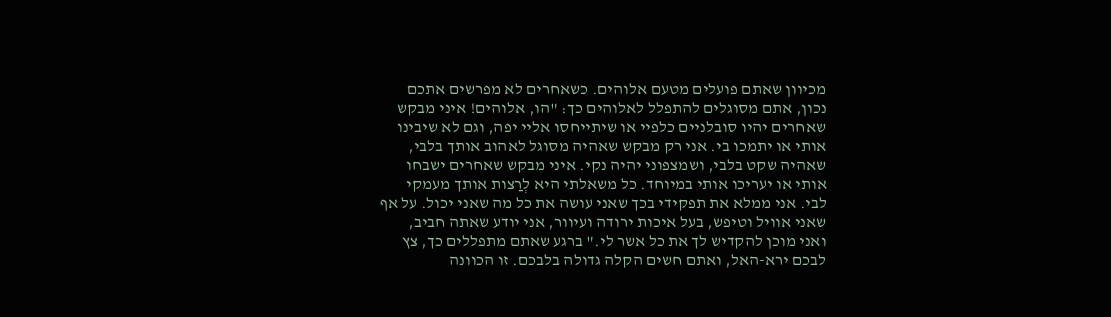מכיוון שאתם פועלים מטעם אלוהים. כשאחרים לא מפרשים אתכם נכון, אתם מסוגלים להתפלל לאלוהים כך: "הו, אלוהים! איני מבקש שאחרים יהיו סובלניים כלפיי או שיתייחסו אליי יפה, וגם לא שיבינו אותי או יתמכו בי. אני רק מבקש שאהיה מסוגל לאהוב אותך בלבי, שאהיה שקט בלבי, ושמצפוני יהיה נקי. איני מבקש שאחרים ישבחו אותי או יעריכו אותי במיוחד. כל משאלתי היא לְרַצות אותך מעמקי לבי. אני ממלא את תפקידי בכך שאני עושה את כל מה שאני יכול. על אף שאני אוויל וטיפש, בעל איכות ירודה ועיוור, אני יודע שאתה חביב, ואני מוכן להקדיש לך את כל אשר לי." ברגע שאתם מתפללים כך, צץ לבכם ירא-האל, ואתם חשים הקלה גדולה בלבכם. זו הכוונה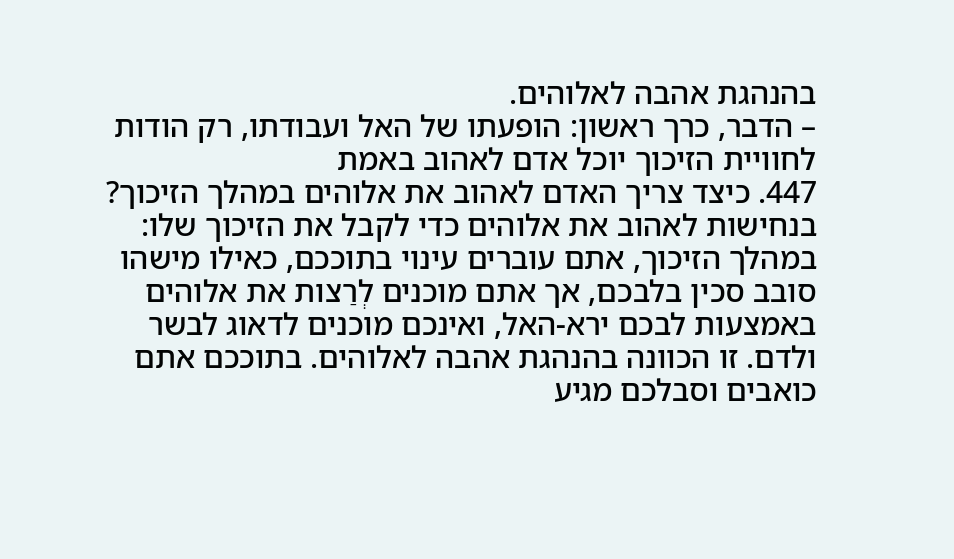בהנהגת אהבה לאלוהים.
– הדבר, כרך ראשון: הופעתו של האל ועבודתו, רק הודות לחוויית הזיכוך יוכל אדם לאהוב באמת
447. כיצד צריך האדם לאהוב את אלוהים במהלך הזיכוך? בנחישות לאהוב את אלוהים כדי לקבל את הזיכוך שלו: במהלך הזיכוך, אתם עוברים עינוי בתוככם, כאילו מישהו סובב סכין בלבכם, אך אתם מוכנים לְרַצות את אלוהים באמצעות לבכם ירא-האל, ואינכם מוכנים לדאוג לבשר ולדם. זו הכוונה בהנהגת אהבה לאלוהים. בתוככם אתם כואבים וסבלכם מגיע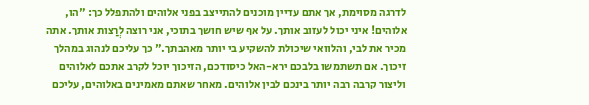לדרגה מסוימת, אך אתם עדיין מוכנים להתייצב בפני אלוהים ולהתפלל כך: "הו, אלוהים! איני יכול לעזוב אותך. על אף שיש חושך בתוכי, אני רוצה לְרַצות אותך. אתה מכיר את לבי, והלוואי שיכולת להשקיע בי יותר מאהבתך." כך עליכם לנהוג במהלך זיכוך. אם תשתמשו בלבכם ירא-האל כיסודכם, הזיכוך יוכל לקרב אתכם לאלוהים וליצור קרבה רבה יותר בינכם לבין אלוהים. מאחר שאתם מאמינים באלוהים, עליכם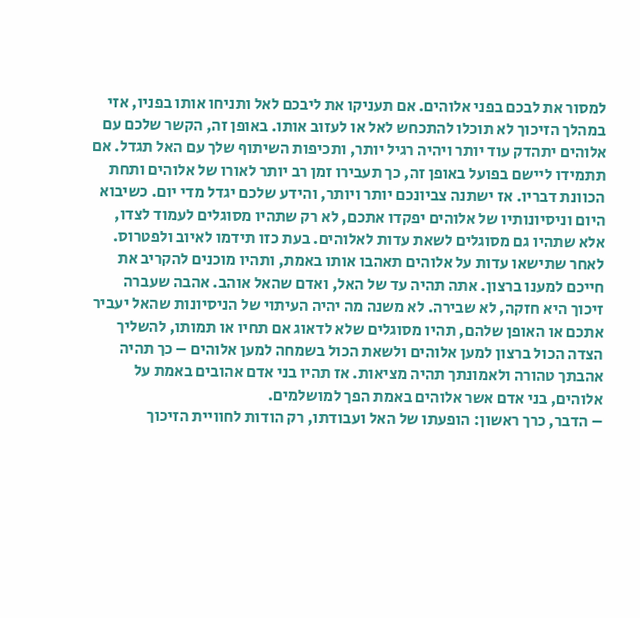למסור את לבכם בפני אלוהים. אם תעניקו את ליבכם לאל ותניחו אותו בפניו, אזי במהלך הזיכוך לא תוכלו להתכחש לאל או לעזוב אותו. באופן זה, הקשר שלכם עם אלוהים יתהדק עוד יותר ויהיה רגיל יותר, ותכיפות השיתוף שלך עם האל תגדל. אם תתמידו ליישם בפועל באופן זה, כך תעבירו זמן רב יותר לאורו של אלוהים ותחת הכוונת דבריו. אז ישתנה צביונכם יותר ויותר, והידע שלכם יגדל מדי יום. כשיבוא היום וניסיונותיו של אלוהים יפקדו אתכם, לא רק שתהיו מסוגלים לעמוד לצדו, אלא שתהיו גם מסוגלים לשאת עדות לאלוהים. בעת כזו תידמו לאיוב ולפטרוס. לאחר שתישאו עדות על אלוהים תאהבו אותו באמת, ותהיו מוכנים להקריב את חייכם למענו ברצון. אתה תהיה עד של האל, ואדם שהאל אוהב. אהבה שעברה זיכוך היא חזקה, לא שבירה. לא משנה מה יהיה העיתוי של הניסיונות שהאל יעביר אתכם או האופן שלהם, תהיו מסוגלים שלא לדאוג אם תחיו או תמותו, להשליך הצדה הכול ברצון למען אלוהים ולשאת הכול בשמחה למען אלוהים – כך תהיה אהבתך טהורה ולאמונתך תהיה מציאות. אז תהיו בני אדם אהובים באמת על אלוהים, בני אדם אשר אלוהים באמת הפך למושלמים.
– הדבר, כרך ראשון: הופעתו של האל ועבודתו, רק הודות לחוויית הזיכוך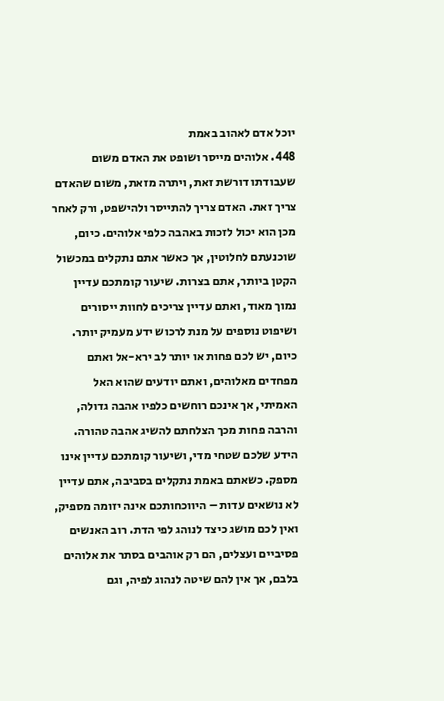יוכל אדם לאהוב באמת
448. אלוהים מייסר ושופט את האדם משום שעבודתו דורשת זאת, ויתרה מזאת, משום שהאדם צריך זאת. האדם צריך להתייסר ולהישפט, ורק לאחר מכן הוא יכול לזכות באהבה כלפי אלוהים. כיום, שוכנעתם לחלוטין, אך כאשר אתם נתקלים במכשול הקטן ביותר, אתם בצרות. שיעור קומתכם עדיין נמוך מאוד, ואתם עדיין צריכים לחוות ייסורים ושיפוט נוספים על מנת לרכוש ידע מעמיק יותר. כיום, יש לכם פחות או יותר לב ירא-אל ואתם מפחדים מאלוהים, ואתם יודעים שהוא האל האמיתי, אך אינכם רוחשים כלפיו אהבה גדולה, והרבה פחות מכך הצלחתם להשיג אהבה טהורה. הידע שלכם שטחי מדי, ושיעור קומתכם עדיין אינו מספק. כשאתם באמת נתקלים בסביבה, אתם עדיין לא נושאים עדות – היווכחותכם אינה יזומה מספיק, ואין לכם מושג כיצד לנוהג לפי הדת. רוב האנשים פסיביים ועצלים, הם רק אוהבים בסתר את אלוהים בלבם, אך אין להם שיטה לנהוג לפיה, וגם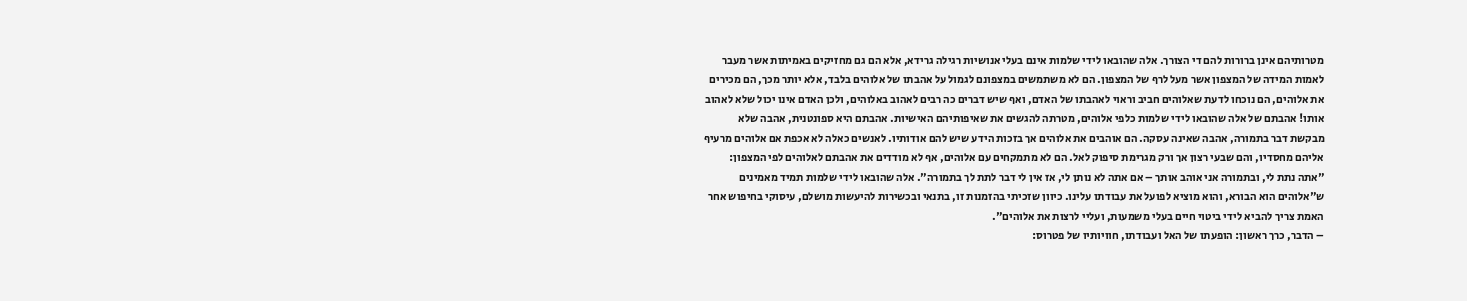מטרותיהם אינן ברורות להם די הצורך. אלה שהובאו לידי שלמות אינם בעלי אנושיות רגילה גרידא, אלא הם גם מחזיקים באמיתות אשר מעבר לאמות המידה של המצפון אשר מעל לרף של המצפון. הם לא משתמשים במצפונם לגמול על אהבתו של אלוהים בלבד, אלא יותר מכך, הם מכירים את אלוהים, הם נוכחו לדעת שאלוהים חביב וראוי לאהבתו של האדם, ואף שיש דברים כה רבים לאהוב באלוהים, ולכן האדם אינו יכול שלא לאהוב אותו! אהבתם של אלה שהובאו לידי שלמות כלפי אלוהים, מטרתה להגשים את שאיפותיהם האישיות. אהבתם היא ספונטנית, אהבה שלא מבקשת דבר בתמורה, אהבה שאינה עסקה. הם אוהבים את אלוהים אך בזכות הידע שיש להם אודותיו. לאנשים כאלה לא אכפת אם אלוהים מרעיף אליהם מחסדיו, והם שבעי רצון אך ורק מגרימת סיפוק לאל. הם לא מתמקחים עם אלוהים, אף לא מודדים את אהבתם לאלוהים לפי המצפון: "אתה נתת לי, ובתמורה אני אוהב אותך – אם אתה לא נותן לי, אז אין לי דבר לתת לך בתמורה". אלה שהובאו לידי שלמות תמיד מאמינים ש"אלוהים הוא הבורא, והוא מוציא לפועל את עבודתו עלינו. כיוון שזכיתי בהזמנות זו, בתנאי ובכשירות להיעשות מושלם, עיסוקי בחיפוש אחר האמת צריך להביא לידי ביטוי חיים בעלי משמעות, ועליי לרצות את אלוהים".
– הדבר, כרך ראשון: הופעתו של האל ועבודתו, חוויותיו של פטרוס: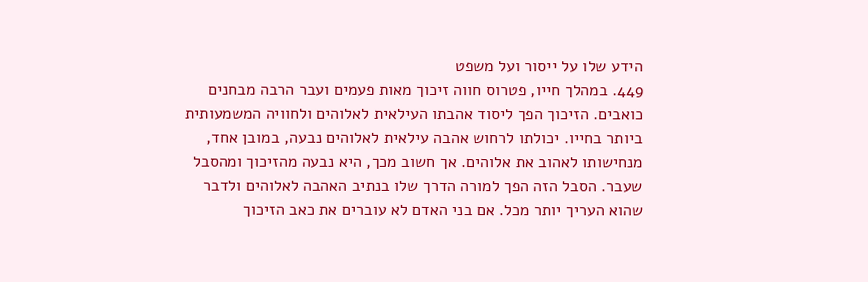הידע שלו על ייסור ועל משפט
449. במהלך חייו, פטרוס חווה זיכוך מאות פעמים ועבר הרבה מבחנים כואבים. הזיכוך הפך ליסוד אהבתו העילאית לאלוהים ולחוויה המשמעותית ביותר בחייו. יכולתו לרחוש אהבה עילאית לאלוהים נבעה, במובן אחד, מנחישותו לאהוב את אלוהים. אך חשוב מכך, היא נבעה מהזיכוך ומהסבל שעבר. הסבל הזה הפך למורה הדרך שלו בנתיב האהבה לאלוהים ולדבר שהוא העריך יותר מכל. אם בני האדם לא עוברים את כאב הזיכוך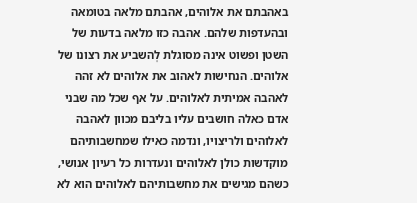באהבתם את אלוהים, אהבתם מלאה בטומאה ובהעדפות שלהם. אהבה כזו מלאה בדעות של השטן ופשוט אינה מסוגלת לְהשביע את רצונו של אלוהים. הנחישות לאהוב את אלוהים לא זהה לאהבה אמיתית לאלוהים. על אף שכל מה שבני אדם כאלה חושבים עליו בליבם מכוון לאהבה לאלוהים ולריצויו, ונדמה כאילו שמחשבותיהם מוקדשות כולן לאלוהים ונעדרות כל רעיון אנושי, כשהם מגישים את מחשבותיהם לאלוהים הוא לא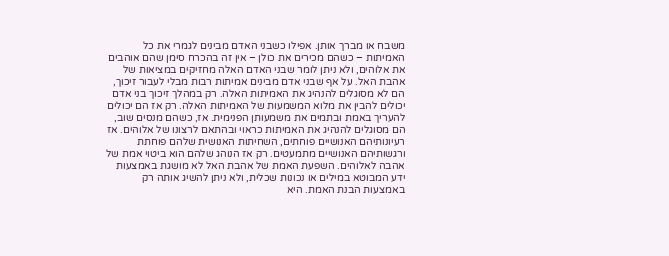משבח או מברך אותן. אפילו כשבני האדם מבינים לגמרי את כל האמיתות – כשהם מכירים את כולן – אין זה בהכרח סימן שהם אוהבים את אלוהים, ולא ניתן לומר שבני האדם האלה מחזיקים במציאות של אהבת האל. על אף שבני אדם מבינים אמיתות רבות מבלי לעבור זיכוך, הם לא מסוגלים להנהיג את האמיתות האלה. רק במהלך זיכוך בני אדם יכולים להבין את מלוא המשמעות של האמיתות האלה. רק אז הם יכולים להעריך באמת ובתמים את משמעותן הפנימית. אז, כשהם מנסים שוב, הם מסוגלים להנהיג את האמיתות כראוי ובהתאם לרצונו של אלוהים. אז רעיונותיהם האנושיים פוחתים, השחיתות האנושית שלהם פוחתת ורגשותיהם האנושיים מתמעטים. רק אז הנוהג שלהם הוא ביטוי אמת של אהבה לאלוהים. השפעת האמת של אהבת האל לא מושגת באמצעות ידע המבוטא במילים או נכונות שכלית, ולא ניתן להשיג אותה רק באמצעות הבנת האמת. היא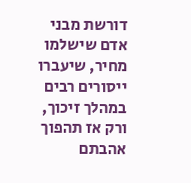דורשת מבני אדם שישלמו מחיר, שיעברו ייסורים רבים במהלך זיכוך, ורק אז תהפוך אהבתם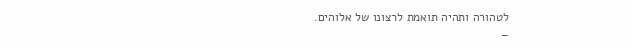לטהורה ותהיה תואמת לרצונו של אלוהים.
–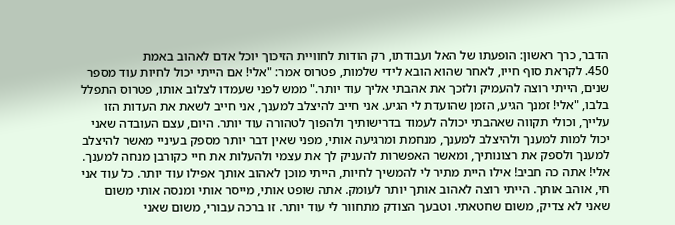הדבר, כרך ראשון: הופעתו של האל ועבודתו, רק הודות לחוויית הזיכוך יוכל אדם לאהוב באמת
450. לקראת סוף חייו, לאחר שהוא הובא לידי שלמות, פטרוס אמר: "אלי! אם הייתי יכול לחיות עוד מספר שנים, הייתי רוצה להעמיק ולזכך את אהבתי אליך עוד יותר." ממש לפני שעמדו לצלוב אותו, פטרוס התפלל בלבו, "אלי! זמנך הגיע, הזמן שהועדת לי הגיע. אני חייב להיצלב למענך, אני חייב לשאת את העדות הזו עלייך, וכולי תקווה שאהבתי יכולה לעמוד בדרישותיך ולהפוך לטהורה עוד יותר. היום, עצם העובדה שאני יכול למות למענך ולהיצלב למענך, מנחמת ומרגיעה אותי, מפני שאין דבר יותר מספק בעיניי מאשר להיצלב למענך ולספק את רצונותיך, ומאשר האפשרות להעניק לך את עצמי ולהעלות את חיי כקורבן מנחה למענך. אלי! אתה כה חביב! אילו היית מתיר לי להמשיך לחיות, הייתי מוכן לאהוב אותך אפילו עוד יותר. כל עוד אני חי, אוהב אותך. הייתי רוצה לאהוב אותך יותר לעומק. אתה שופט אותי, מייסר אותי ומנסה אותי משום שאני לא צדיק, משום שחטאתי. וטבעך הצודק מתחוור לי עוד יותר. זו ברכה עבורי, משום שאני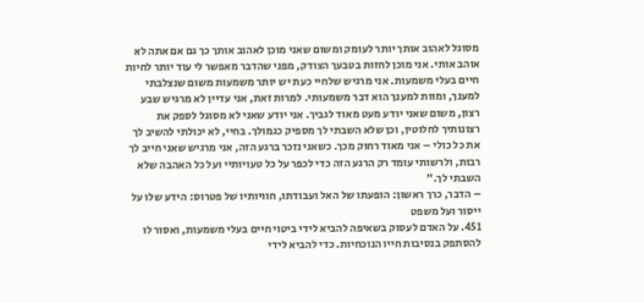מסוגל לאהוב אותך יותר לעומק ומשום שאני מוכן לאהוב אותך כך גם אם אתה לא אוהב אותי. אני מוכן לחזות בטבעך הצודק, מפני שהדבר מאפשר לי עוד יותר לחיות חיים בעלי משמעות. אני מרגיש שלחיי כעת יש יותר משמעות משום שנצלבתי למענך, ומוות למענך הוא דבר משמעותי. למרות זאת, אני עדיין לא מרגיש שבע רצון, משום שאני יודע מעט מאוד לגביך. אני יודע שאני לא מסוגל לספק את רצונותיך לחלוטין, וכן שלא השבתי לך מספיק כגמולך. בחיי, לא יכולתי להשיב לך את כל כולי – אני מאוד רחוק מכך. כשאני נזכר ברגע הזה, אני מרגיש שאני חייב לך רבות, ולרשותי עומד רק הרגע הזה כדי לכפר על כל טעויותיי ועל כל האהבה שלא השבתי לך."
– הדבר, כרך ראשון: הופעתו של האל ועבודתו, חוויותיו של פטרוס: הידע שלו על ייסור ועל משפט
451. על האדם לעסוק בשאיפה להביא לידי ביטוי חיים בעלי משמעות, ואסור לו להסתפק בנסיבות חייו הנוכחיות. כדי להביא לידי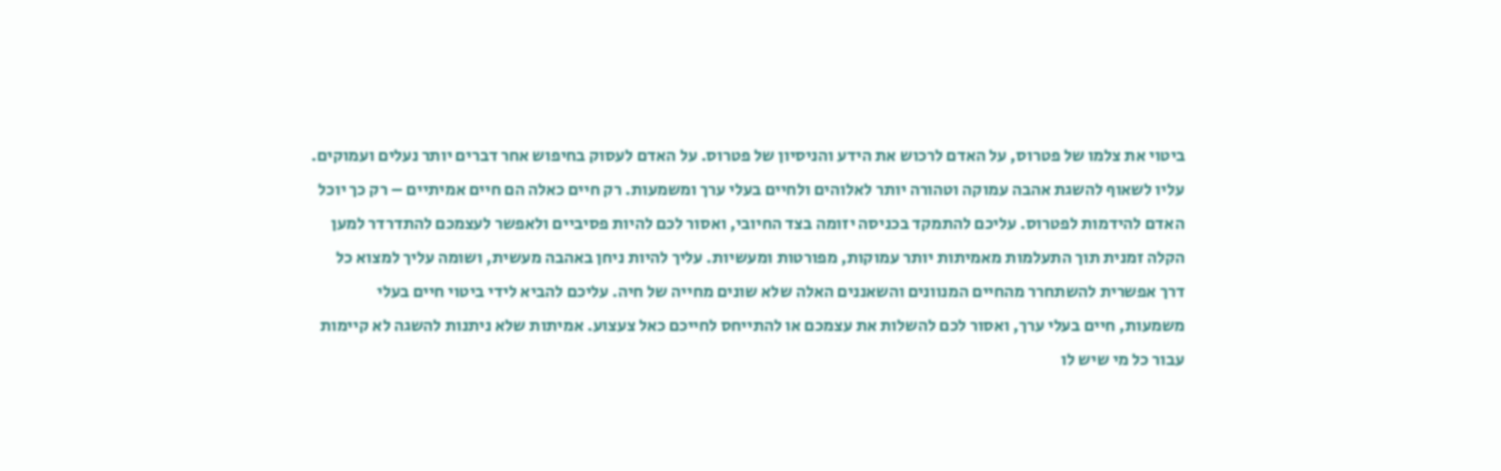ביטוי את צלמו של פטרוס, על האדם לרכוש את הידע והניסיון של פטרוס. על האדם לעסוק בחיפוש אחר דברים יותר נעלים ועמוקים. עליו לשאוף להשגת אהבה עמוקה וטהורה יותר לאלוהים ולחיים בעלי ערך ומשמעות. רק חיים כאלה הם חיים אמיתיים – רק כך יוכל האדם להידמות לפטרוס. עליכם להתמקד בכניסה יזומה בצד החיובי, ואסור לכם להיות פסיביים ולאפשר לעצמכם להתדרדר למען הקלה זמנית תוך התעלמות מאמיתות יותר עמוקות, מפורטות ומעשיות. עליך להיות ניחן באהבה מעשית, ושומה עליך למצוא כל דרך אפשרית להשתחרר מהחיים המנוונים והשאננים האלה שלא שונים מחייה של חיה. עליכם להביא לידי ביטוי חיים בעלי משמעות, חיים בעלי ערך, ואסור לכם להשלות את עצמכם או להתייחס לחייכם כאל צעצוע. אמיתות שלא ניתנות להשגה לא קיימות עבור כל מי שיש לו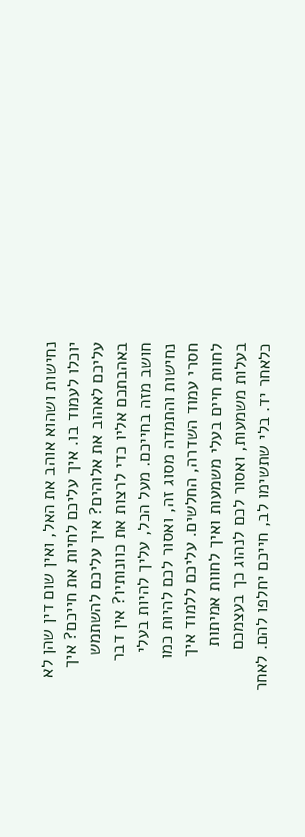נחישות ושהוא אוהב את האל, ואין שום דין שהן לא יוכלו לעמוד בו. איך עליכם לחיות את חייכם? איך עליכם לאהוב את אלוהים? איך עליכם להשתמש באהבתכם אליו כדי לרצות את כוונותיו? אין דבר חושב מזה בחייכם. מעל הכל, עליך להיות בעלי נחישות והתמדה מסוג זה, ואסור לכם להיות כמו חסרי עמוד השדרה, החלשים. עליכם ללמוד איך לחוות חיים בעלי משמעות ואיך לחוות אמיתות בעלות משמעות, ואסור לכם לנהוג כך בעצמכם כלאחר יד. בלי שתשימו לב, חייכם יחלפו להם. לאחר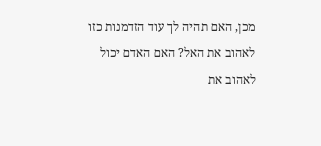מכן, האם תהיה לך עוד הזדמנות כזו לאהוב את האל? האם האדם יכול לאהוב את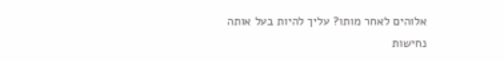אלוהים לאחר מותו? עליך להיות בעל אותה נחישות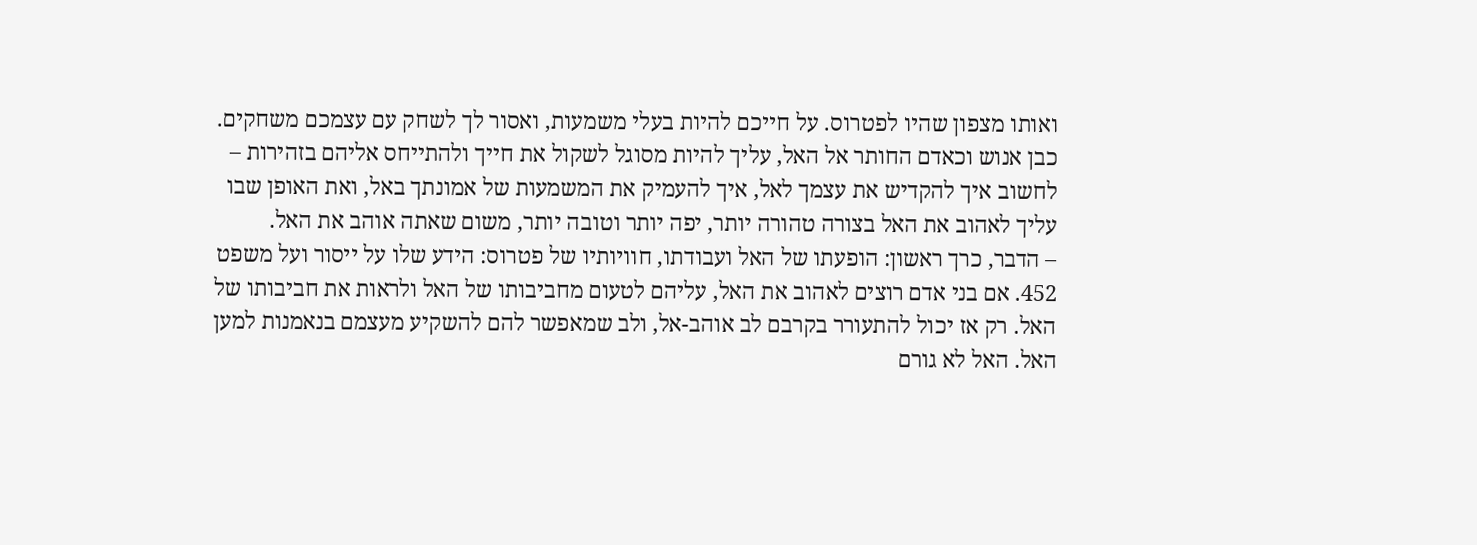ואותו מצפון שהיו לפטרוס. על חייכם להיות בעלי משמעות, ואסור לך לשחק עם עצמכם משחקים. כבן אנוש וכאדם החותר אל האל, עליך להיות מסוגל לשקול את חייך ולהתייחס אליהם בזהירות – לחשוב איך להקדיש את עצמך לאל, איך להעמיק את המשמעות של אמונתך באל, ואת האופן שבו עליך לאהוב את האל בצורה טהורה יותר, יפה יותר וטובה יותר, משום שאתה אוהב את האל.
– הדבר, כרך ראשון: הופעתו של האל ועבודתו, חוויותיו של פטרוס: הידע שלו על ייסור ועל משפט
452. אם בני אדם רוצים לאהוב את האל, עליהם לטעום מחביבותו של האל ולראות את חביבותו של האל. רק אז יכול להתעורר בקרבם לב אוהב-אל, ולב שמאפשר להם להשקיע מעצמם בנאמנות למען האל. האל לא גורם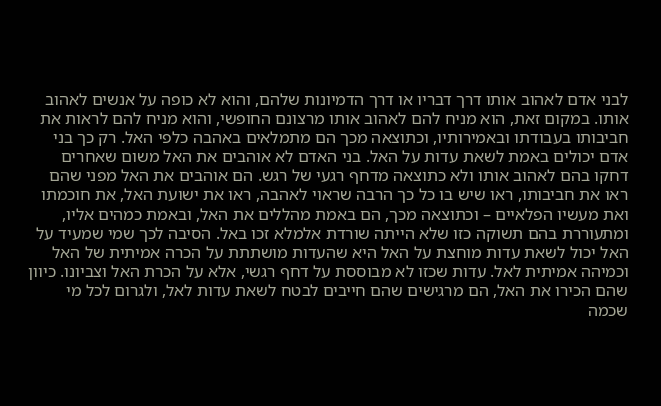לבני אדם לאהוב אותו דרך דבריו או דרך הדמיונות שלהם, והוא לא כופה על אנשים לאהוב אותו. במקום זאת, הוא מניח להם לאהוב אותו מרצונם החופשי, והוא מניח להם לראות את חביבותו בעבודתו ובאמירותיו, וכתוצאה מכך הם מתמלאים באהבה כלפי האל. רק כך בני אדם יכולים באמת לשאת עדות על האל. בני האדם לא אוהבים את האל משום שאחרים דחקו בהם לאהוב אותו ולא כתוצאה מדחף רגעי של רגש. הם אוהבים את האל מפני שהם ראו את חביבותו, ראו שיש בו כל כך הרבה שראוי לאהבה, ראו את ישועת האל, את חוכמתו ואת מעשיו הפלאיים – וכתוצאה מכך, הם באמת מהללים את האל, ובאמת כמהים אליו, ומתעוררת בהם תשוקה כזו שלא הייתה שורדת אלמלא זכו באל. הסיבה לכך שמי שמעיד על האל יכול לשאת עדות מוחצת על האל היא שהעדות מושתתת על הכרה אמיתית של האל וכמיהה אמיתית לאל. עדות שכזו לא מבוססת על דחף רגשי, אלא על הכרת האל וצביונו. כיוון שהם הכירו את האל, הם מרגישים שהם חייבים לבטח לשאת עדות לאל, ולגרום לכל מי שכמה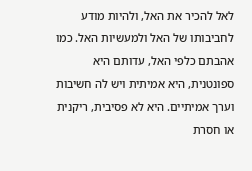לאל להכיר את האל, ולהיות מודע לחביבותו של האל ולמעשיות האל. כמו אהבתם כלפי האל, עדותם היא ספונטנית, היא אמיתית ויש לה חשיבות וערך אמיתיים. היא לא פסיבית, ריקנית או חסרת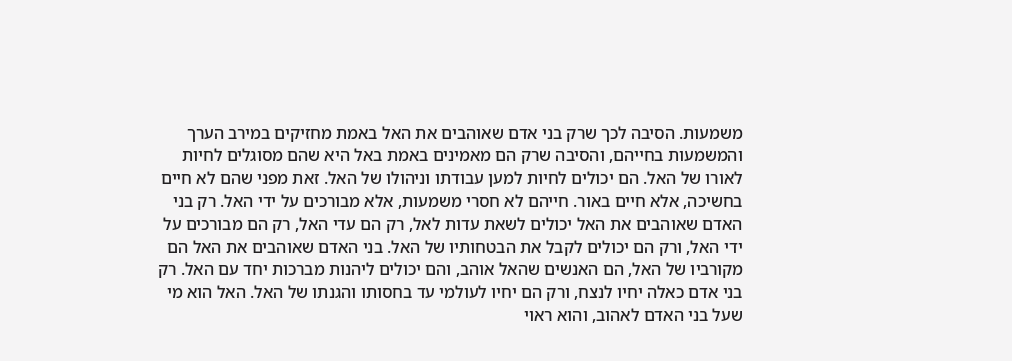משמעות. הסיבה לכך שרק בני אדם שאוהבים את האל באמת מחזיקים במירב הערך והמשמעות בחייהם, והסיבה שרק הם מאמינים באמת באל היא שהם מסוגלים לחיות לאורו של האל. הם יכולים לחיות למען עבודתו וניהולו של האל. זאת מפני שהם לא חיים בחשיכה, אלא חיים באור. חייהם לא חסרי משמעות, אלא מבורכים על ידי האל. רק בני האדם שאוהבים את האל יכולים לשאת עדות לאל, רק הם עדי האל, רק הם מבורכים על ידי האל, ורק הם יכולים לקבל את הבטחותיו של האל. בני האדם שאוהבים את האל הם מקורביו של האל, הם האנשים שהאל אוהב, והם יכולים ליהנות מברכות יחד עם האל. רק בני אדם כאלה יחיו לנצח, ורק הם יחיו לעולמי עד בחסותו והגנתו של האל. האל הוא מי שעל בני האדם לאהוב, והוא ראוי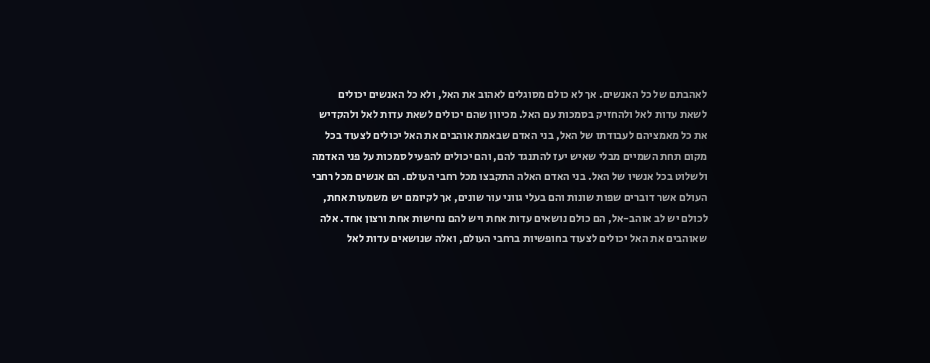לאהבתם של כל האנשים. אך לא כולם מסוגלים לאהוב את האל, ולא כל האנשים יכולים לשאת עדות לאל ולהחזיק בסמכות עם האל. מכיוון שהם יכולים לשאת עדות לאל ולהקדיש את כל מאמציהם לעבודתו של האל, בני האדם שבאמת אוהבים את האל יכולים לצעוד בכל מקום תחת השמיים מבלי שאיש יעז להתנגד להם, והם יכולים להפעיל סמכות על פני האדמה ולשלוט בכל אנשיו של האל. בני האדם האלה התקבצו מכל רחבי העולם. הם אנשים מכל רחבי העולם אשר דוברים שפות שונות והם בעלי גווני עור שונים, אך לקיומם יש משמעות אחת, לכולם יש לב אוהב-אל, הם כולם נושאים עדות אחת ויש להם נחישות אחת ורצון אחד. אלה שאוהבים את האל יכולים לצעוד בחופשיות ברחבי העולם, ואלה שנושאים עדות לאל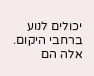יכולים לנוע ברחבי היקום. אלה הם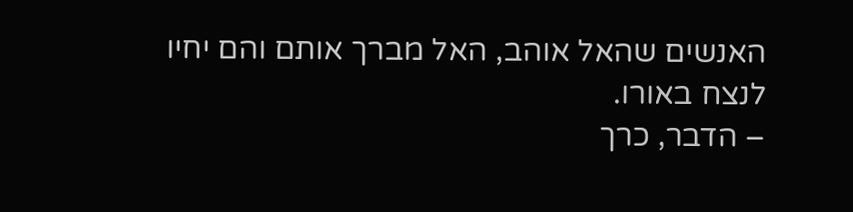האנשים שהאל אוהב, האל מברך אותם והם יחיו לנצח באורו.
– הדבר, כרך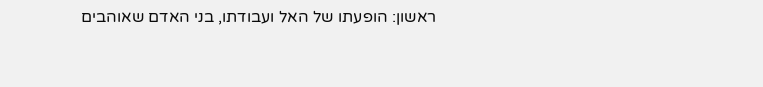ראשון: הופעתו של האל ועבודתו, בני האדם שאוהבים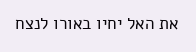את האל יחיו באורו לנצח